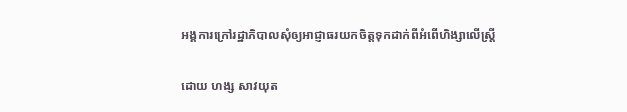អង្គការក្រៅរដ្ឋាភិបាលសុំឲ្យអាជ្ញាធរយកចិត្តទុកដាក់ពីអំពើហិង្សាលើស្ត្រី

ដោយ ហង្ស សាវយុត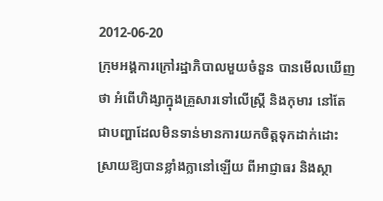2012-06-20
ក្រុមអង្គការក្រៅរដ្ឋាភិបាលមួយចំនួន បានមើលឃើញថា អំពើហិង្សាក្នុងគ្រួសារទៅលើស្ត្រី និងកុមារ នៅតែជាបញ្ហាដែលមិនទាន់មានការយកចិត្តទុកដាក់ដោះស្រាយឱ្យបានខ្លាំងក្លានៅឡើយ ពីអាជ្ញាធរ និងស្ថា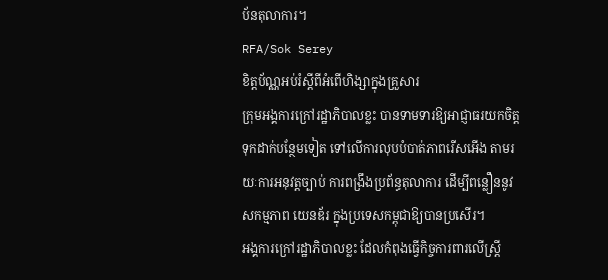ប័នតុលាការ។
RFA/Sok Serey
ខិត្តប័ណ្ណអប់រំស្ដីពីអំពើហិង្សាក្នុងគ្រួសារ
ក្រុមអង្គការក្រៅរដ្ឋាភិបាលខ្លះ បានទាមទារឱ្យអាជ្ញាធរយកចិត្តទុកដាក់បន្ថែមទៀត ទៅលើការលុបបំបាត់ភាពរើសអើង តាមរយៈការអនុវត្តច្បាប់ ការពង្រឹងប្រព័ន្ធតុលាការ ដើម្បីពន្លឿននូវសកម្មភាព យេនឌ័រ ក្នុងប្រទេសកម្ពុជាឱ្យបានប្រសើរ។
អង្គការក្រៅរដ្ឋាភិបាលខ្លះ ដែលកំពុងធ្វើកិច្ចការពារលើស្ត្រី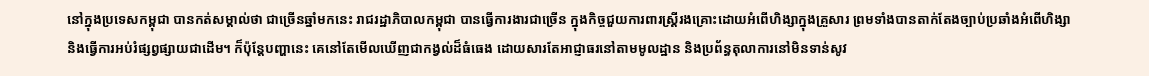នៅក្នុងប្រទេសកម្ពុជា បានកត់សម្គាល់ថា ជាច្រើនឆ្នាំមកនេះ រាជរដ្ឋាភិបាលកម្ពុជា បានធ្វើការងារជាច្រើន ក្នុងកិច្ចជួយការពារស្ត្រីរងគ្រោះដោយអំពើហិង្សាក្នុងគ្រួសារ ព្រមទាំងបានតាក់តែងច្បាប់ប្រឆាំងអំពើហិង្សា និងធ្វើការអប់រំផ្សព្វផ្សាយជាដើម។ ក៏ប៉ុន្តែបញ្ហានេះ គេនៅតែមើលឃើញជាកង្វល់ដ៏ធំធេង ដោយសារតែអាជ្ញាធរនៅតាមមូលដ្ឋាន និងប្រព័ន្ធតុលាការនៅមិនទាន់សូវ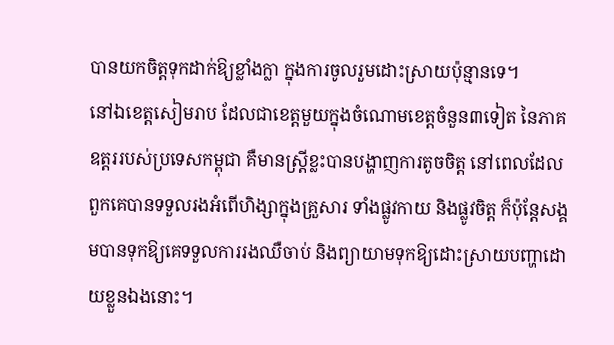បានយកចិត្តទុកដាក់ឱ្យខ្លាំងក្លា ក្នុងការចូលរួមដោះស្រាយប៉ុន្មានទេ។
នៅឯខេត្តសៀមរាប ដែលជាខេត្តមួយក្នុងចំណោមខេត្តចំនួន៣ទៀត នៃភាគឧត្តររបស់ប្រទេសកម្ពុជា គឺមានស្ត្រីខ្លះបានបង្ហាញការតូចចិត្ត នៅពេលដែលពួកគេបានទទួលរងអំពើហិង្សាក្នុងគ្រួសារ ទាំងផ្លូវកាយ និងផ្លូវចិត្ត ក៏ប៉ុន្តែសង្គមបានទុកឱ្យគេទទួលការរងឈឺចាប់ និងព្យាយាមទុកឱ្យដោះស្រាយបញ្ហាដោយខ្លួនឯងនោះ។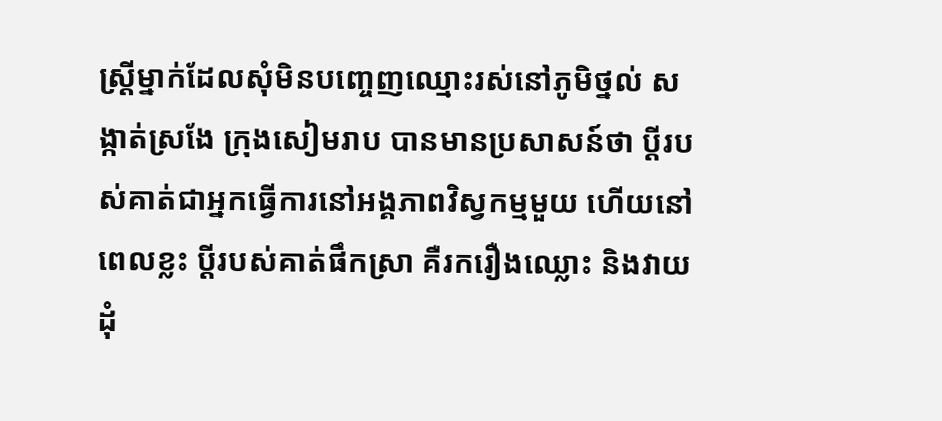ស្ត្រីម្នាក់ដែលសុំមិនបញ្ចេញឈ្មោះរស់នៅភូមិថ្នល់ សង្កាត់ស្រងែ ក្រុងសៀមរាប បានមានប្រសាសន៍ថា ប្ដីរបស់គាត់ជាអ្នកធ្វើការនៅអង្គភាពវិស្វកម្មមួយ ហើយនៅពេលខ្លះ ប្ដីរបស់គាត់ផឹកស្រា គឺរករឿងឈ្លោះ និងវាយដុំ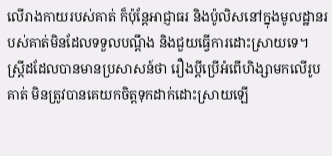លើរាងកាយរបស់គាត់ ក៏ប៉ុន្តែអាជ្ញាធរ និងប៉ូលិសនៅក្នុងមូលដ្ឋានរបស់គាត់មិនដែលទទួលបណ្ដឹង និងជួយធ្វើការដោះស្រាយទេ។
ស្ត្រីដដែលបានមានប្រសាសន៍ថា រឿងប្ដីប្រើអំពើហិង្សាមកលើរូបគាត់ មិនត្រូវបានគេយកចិត្តទុកដាក់ដោះស្រាយឡើ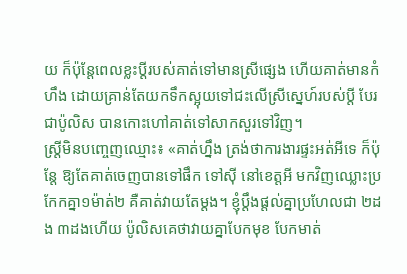យ ក៏ប៉ុន្តែពេលខ្លះប្ដីរបស់គាត់ទៅមានស្រីផ្សេង ហើយគាត់មានកំហឹង ដោយគ្រាន់តែយកទឹកស្អុយទៅជះលើស្រីស្នេហ៍របស់ប្ដី បែរជាប៉ូលិស បានកោះហៅគាត់ទៅសាកសួរទៅវិញ។
ស្ត្រីមិនបញ្ចេញឈ្មោះ៖ «គាត់ហ្នឹង ត្រង់ថាការងារផ្ទះអត់អីទេ ក៏ប៉ុន្តែ ឱ្យតែគាត់ចេញបានទៅផឹក ទៅស៊ី នៅខេត្តអី មកវិញឈ្លោះប្រកែកគ្នា១ម៉ាត់២ គឺគាត់វាយតែម្តង។ ខ្ញុំប្ដឹងផ្តល់គ្នាប្រហែលជា ២ដង ៣ដងហើយ ប៉ូលិសគេថាវាយគ្នាបែកមុខ បែកមាត់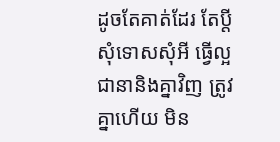ដូចតែគាត់ដែរ តែប្ដីសុំទោសសុំអី ធ្វើល្អ ជានានិងគ្នាវិញ ត្រូវគ្នាហើយ មិន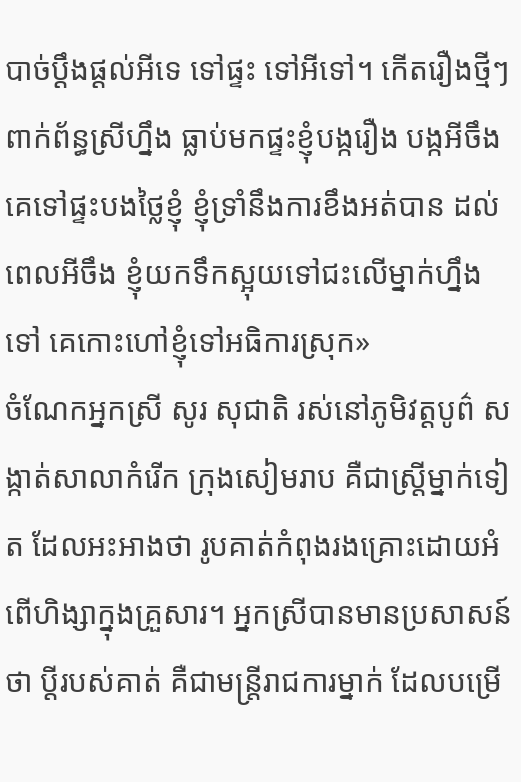បាច់ប្ដឹងផ្ដល់អីទេ ទៅផ្ទះ ទៅអីទៅ។ កើតរឿងថ្មីៗពាក់ព័ន្ធស្រីហ្នឹង ធ្លាប់មកផ្ទះខ្ញុំបង្ករឿង បង្កអីចឹង គេទៅផ្ទះបងថ្លៃខ្ញុំ ខ្ញុំទ្រាំនឹងការខឹងអត់បាន ដល់ពេលអីចឹង ខ្ញុំយកទឹកស្អុយទៅជះលើម្នាក់ហ្នឹងទៅ គេកោះហៅខ្ញុំទៅអធិការស្រុក»
ចំណែកអ្នកស្រី សូរ សុជាតិ រស់នៅភូមិវត្តបូព៌ សង្កាត់សាលាកំរើក ក្រុងសៀមរាប គឺជាស្ត្រីម្នាក់ទៀត ដែលអះអាងថា រូបគាត់កំពុងរងគ្រោះដោយអំពើហិង្សាក្នុងគ្រួសារ។ អ្នកស្រីបានមានប្រសាសន៍ថា ប្ដីរបស់គាត់ គឺជាមន្ត្រីរាជការម្នាក់ ដែលបម្រើ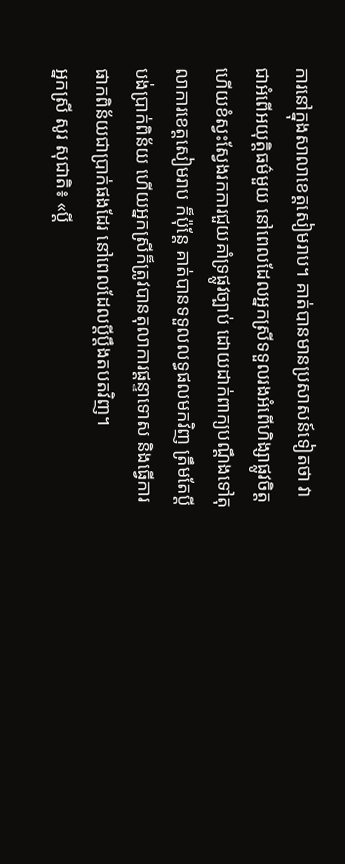ការនៅក្នុងសាលាខេត្តសៀមរាប។ គាត់បានមានប្រសាសន៍ទៀតថា វាជាអំពើអយុត្តិធម៌មួយ នៅពេលដែលអ្នកស្រីទទួលរងអំពើហិង្សាផ្លូវចិត្ត ហើយខំស្វះស្វែងរកការជួយគាំទ្រផ្លូវច្បាប់ ដោយដាក់ពាក្យបណ្ដឹងទៅតុលាការខេត្តសៀមរាប ក៏ប៉ុន្តែ គាត់បានទទួលលទ្ធផលមកវិញ ត្រឹមតែប្ដីបង់ប្រាក់ពិន័យ ហើយអ្នកស្រីក៏ត្រូវបានតុលាការផ្ដន្ទាទោស និងធ្វើការផាកពិន័យជាប្រាក់ផងដែរ នៅពេលដែលប្ដីប្ដឹងតបតវិញ។
អ្នកស្រី សូរ សុជាតិ៖ «ប្ដី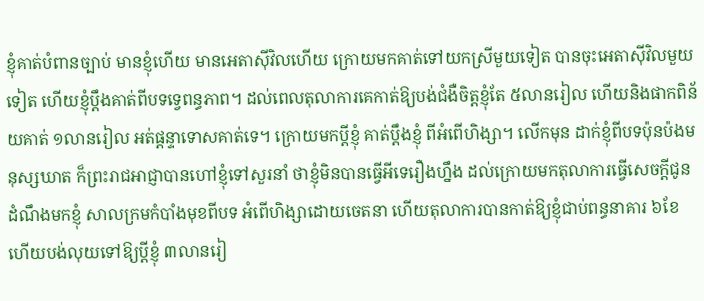ខ្ញុំគាត់បំពានច្បាប់ មានខ្ញុំហើយ មានអេតាស៊ីវិលហើយ ក្រោយមកគាត់ទៅយកស្រីមួយទៀត បានចុះអេតាស៊ីវិលមួយទៀត ហើយខ្ញុំប្ដឹងគាត់ពីបទទ្វេពន្ធភាព។ ដល់ពេលតុលាការគេកាត់ឱ្យបង់ជំងឺចិត្តខ្ញុំតែ ៥លានរៀល ហើយនិងផាកពិន័យគាត់ ១លានរៀល អត់ផ្ដន្ទាទោសគាត់ទេ។ ក្រោយមកប្ដីខ្ញុំ គាត់ប្ដឹងខ្ញុំ ពីអំពើហិង្សា។ លើកមុន ដាក់ខ្ញុំពីបទប៉ុនប៉ងមនុស្សឃាត ក៏ព្រះរាជអាជ្ញាបានហៅខ្ញុំទៅសួរនាំ ថាខ្ញុំមិនបានធ្វើអីទេរឿងហ្នឹង ដល់ក្រោយមកតុលាការធ្វើសេចក្តីជូនដំណឹងមកខ្ញុំ សាលក្រមកំបាំងមុខពីបទ អំពើហិង្សាដោយចេតនា ហើយតុលាការបានកាត់ឱ្យខ្ញុំជាប់ពន្ធនាគារ ៦ខែ ហើយបង់លុយទៅឱ្យប្ដីខ្ញុំ ៣លានរៀ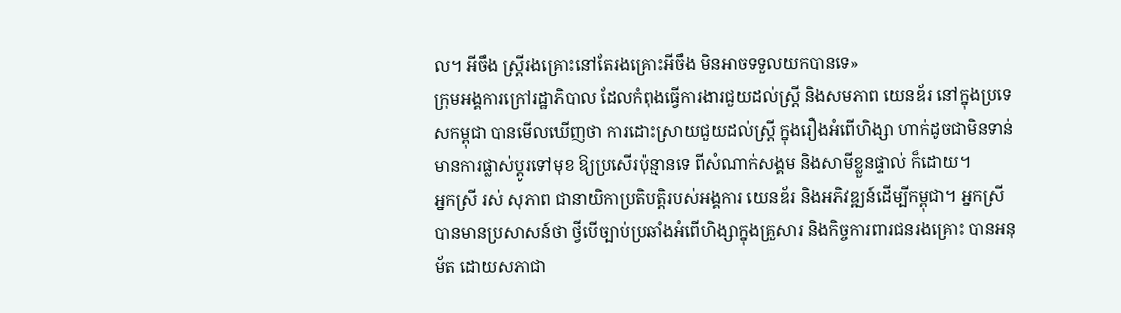ល។ អីចឹង ស្ត្រីរងគ្រោះនៅតែរងគ្រោះអីចឹង មិនអាចទទួលយកបានទេ»
ក្រុមអង្គការក្រៅរដ្ឋាភិបាល ដែលកំពុងធ្វើការងារជួយដល់ស្ត្រី និងសមភាព យេនឌ័រ នៅក្នុងប្រទេសកម្ពុជា បានមើលឃើញថា ការដោះស្រាយជួយដល់ស្ត្រី ក្នុងរឿងអំពើហិង្សា ហាក់ដូចជាមិនទាន់មានការផ្លាស់ប្ដូរទៅមុខ ឱ្យប្រសើរប៉ុន្មានទេ ពីសំណាក់សង្គម និងសាមីខ្លួនផ្ទាល់ ក៏ដោយ។
អ្នកស្រី រស់ សុភាព ជានាយិកាប្រតិបត្តិរបស់អង្គការ យេនឌ័រ និងអភិវឌ្ឍន៍ដើម្បីកម្ពុជា។ អ្នកស្រី បានមានប្រសាសន៍ថា ថ្វីបើច្បាប់ប្រឆាំងអំពើហិង្សាក្នុងគ្រួសារ និងកិច្ចការពារជនរងគ្រោះ បានអនុម័ត ដោយសភាជា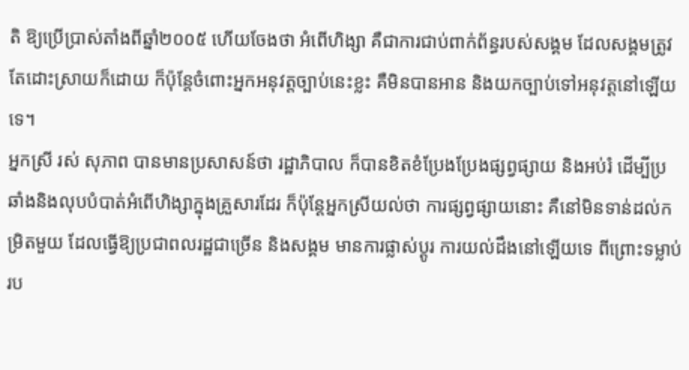តិ ឱ្យប្រើប្រាស់តាំងពីឆ្នាំ២០០៥ ហើយចែងថា អំពើហិង្សា គឺជាការជាប់ពាក់ព័ន្ធរបស់សង្គម ដែលសង្គមត្រូវតែដោះស្រាយក៏ដោយ ក៏ប៉ុន្តែចំពោះអ្នកអនុវត្តច្បាប់នេះខ្លះ គឺមិនបានអាន និងយកច្បាប់ទៅអនុវត្តនៅឡើយទេ។
អ្នកស្រី រស់ សុភាព បានមានប្រសាសន៍ថា រដ្ឋាភិបាល ក៏បានខិតខំប្រែងប្រែងផ្សព្វផ្សាយ និងអប់រំ ដើម្បីប្រឆាំងនិងលុបបំបាត់អំពើហិង្សាក្នុងគ្រួសារដែរ ក៏ប៉ុន្តែអ្នកស្រីយល់ថា ការផ្សព្វផ្សាយនោះ គឺនៅមិនទាន់ដល់កម្រិតមួយ ដែលធ្វើឱ្យប្រជាពលរដ្ឋជាច្រើន និងសង្គម មានការផ្លាស់ប្ដូរ ការយល់ដឹងនៅឡើយទេ ពីព្រោះទម្លាប់រប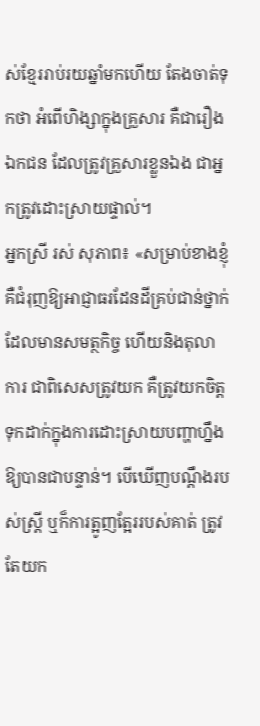ស់ខ្មែររាប់រយឆ្នាំមកហើយ តែងចាត់ទុកថា អំពើហិង្សាក្នុងគ្រួសារ គឺជារឿងឯកជន ដែលត្រូវគ្រួសារខ្លួនឯង ជាអ្នកត្រូវដោះស្រាយផ្ទាល់។
អ្នកស្រី រស់ សុភាព៖ «សម្រាប់ខាងខ្ញុំ គឺជំរុញឱ្យអាជ្ញាធរដែនដីគ្រប់ជាន់ថ្នាក់ដែលមានសមត្ថកិច្ច ហើយនិងតុលាការ ជាពិសេសត្រូវយក គឺត្រូវយកចិត្តទុកដាក់ក្នុងការដោះស្រាយបញ្ហាហ្នឹង ឱ្យបានជាបន្ទាន់។ បើឃើញបណ្ដឹងរបស់ស្ត្រី ឬក៏ការត្អូញត្អែររបស់គាត់ ត្រូវតែយក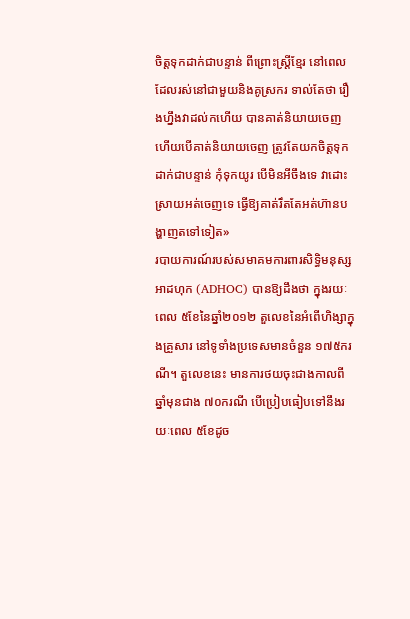ចិត្តទុកដាក់ជាបន្ទាន់ ពីព្រោះស្ត្រីខ្មែរ នៅពេលដែលរស់នៅជាមួយនិងគូស្រករ ទាល់តែថា រឿងហ្នឹងវាដល់កហើយ បានគាត់និយាយចេញ ហើយបើគាត់និយាយចេញ ត្រូវតែយកចិត្តទុកដាក់ជាបន្ទាន់ កុំទុកយូរ បើមិនអីចឹងទេ វាដោះស្រាយអត់ចេញទេ ធ្វើឱ្យគាត់រឹតតែអត់ហ៊ានបង្ហាញតទៅទៀត»
របាយការណ៍របស់សមាគមការពារសិទ្ធិមនុស្ស អាដហុក (ADHOC) បានឱ្យដឹងថា ក្នុងរយៈពេល ៥ខែនៃឆ្នាំ២០១២ តួលេខនៃអំពើហិង្សាក្នុងគ្រួសារ នៅទូទាំងប្រទេសមានចំនួន ១៧៥ករណី។ តួលេខនេះ មានការថយចុះជាងកាលពីឆ្នាំមុនជាង ៧០ករណី បើប្រៀបធៀបទៅនឹងរយៈពេល ៥ខែដូច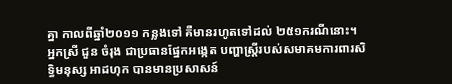គ្នា កាលពីឆ្នាំ២០១១ កន្លងទៅ គឺមានរហូតទៅដល់ ២៥១ករណីនោះ។
អ្នកស្រី ជួន ចំរុង ជាប្រធានផ្នែកអង្កេត បញ្ហាស្ត្រីរបស់សមាគមការពារសិទ្ធិមនុស្ស អាដហុក បានមានប្រសាសន៍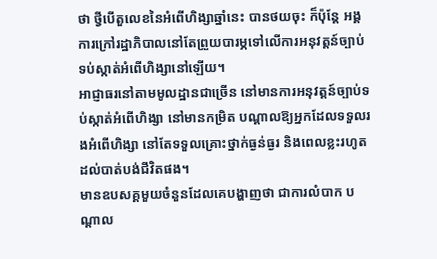ថា ថ្វីបើតួលេខនៃអំពើហិង្សាឆ្នាំនេះ បានថយចុះ ក៏ប៉ុន្តែ អង្គការក្រៅរដ្ឋាភិបាលនៅតែព្រួយបារម្ភទៅលើការអនុវត្តន៍ច្បាប់ ទប់ស្កាត់អំពើហិង្សានៅឡើយ។
អាជ្ញាធរនៅតាមមូលដ្ឋានជាច្រើន នៅមានការអនុវត្តន៍ច្បាប់ទប់ស្កាត់អំពើហិង្សា នៅមានកម្រិត បណ្ដាលឱ្យអ្នកដែលទទួលរងអំពើហិង្សា នៅតែទទួលគ្រោះថ្នាក់ធ្ងន់ធ្ងរ និងពេលខ្លះរហូតដល់បាត់បង់ជីវិតផង។
មានឧបសគ្គមួយចំនួនដែលគេបង្ហាញថា ជាការលំបាក បណ្ដាល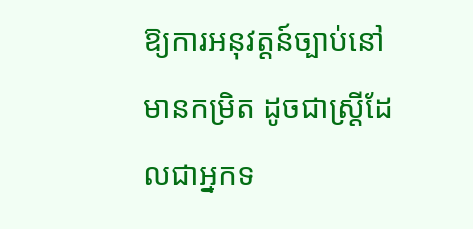ឱ្យការអនុវត្តន៍ច្បាប់នៅមានកម្រិត ដូចជាស្ត្រីដែលជាអ្នកទ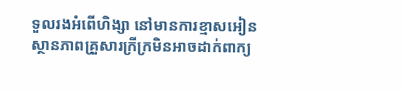ទួលរងអំពើហិង្សា នៅមានការខ្មាសអៀន ស្ថានភាពគ្រួសារក្រីក្រមិនអាចដាក់ពាក្យ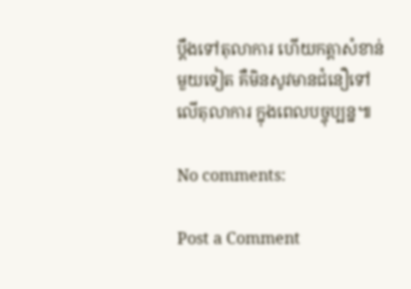ប្ដឹងទៅតុលាការ ហើយកត្តាសំខាន់មួយទៀត គឺមិនសូវមានជំនឿទៅលើតុលាការ ក្នុងពេលបច្ចុប្បន្ន៕

No comments:

Post a Comment